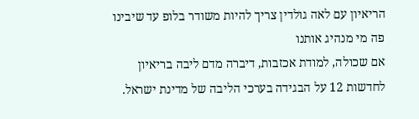הריאיון עם לאה גולדין צריך להיות משודר בלופ עד שיבינו פה מי מנהיג אותנו
אם שכולה, למודת אכזבות, דיברה מדם ליבה בריאיון לחדשות 12 על הבגידה בערכי הליבה של מדינת ישראל.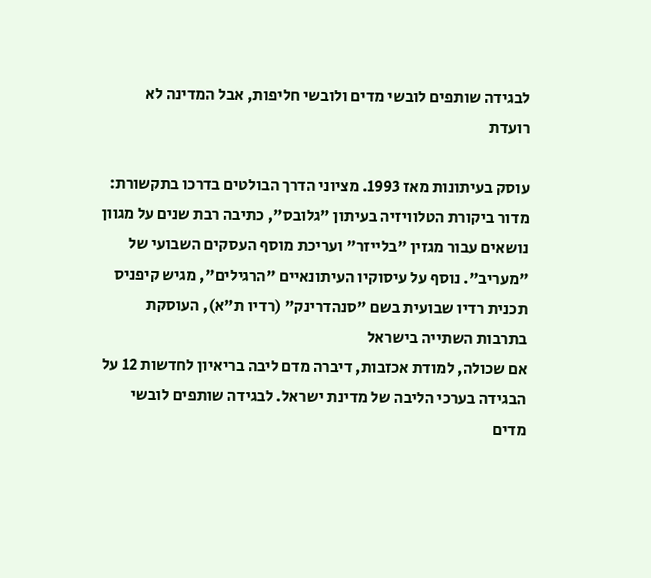לבגידה שותפים לובשי מדים ולובשי חליפות, אבל המדינה לא רועדת

עוסק בעיתונות מאז 1993. מציוני הדרך הבולטים בדרכו בתקשורת: מדור ביקורת הטלוויזיה בעיתון "גלובס", כתיבה רבת שנים על מגוון נושאים עבור מגזין "בלייזר" ועריכת מוסף העסקים השבועי של "מעריב". נוסף על עיסוקיו העיתונאיים "הרגילים", מגיש קיפניס תכנית רדיו שבועית בשם "סנהדרינק" (רדיו ת"א), העוסקת בתרבות השתייה בישראל
אם שכולה, למודת אכזבות, דיברה מדם ליבה בריאיון לחדשות 12 על הבגידה בערכי הליבה של מדינת ישראל. לבגידה שותפים לובשי מדים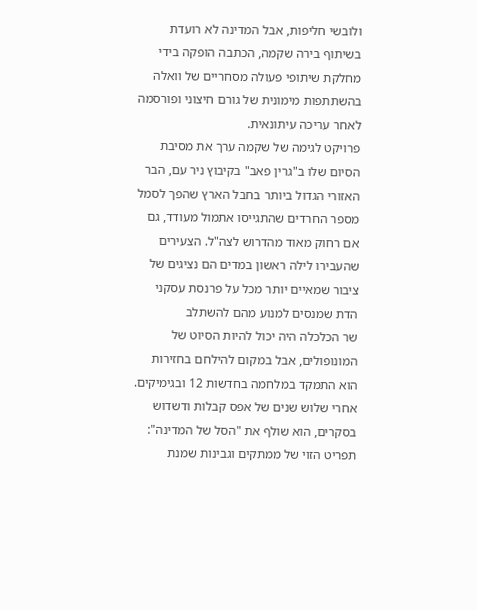ולובשי חליפות, אבל המדינה לא רועדת
בשיתוף בירה שקמה, הכתבה הופקה בידי מחלקת שיתופי פעולה מסחריים של וואלה בהשתתפות מימונית של גורם חיצוני ופורסמה לאחר עריכה עיתונאית.
פרויקט לגימה של שקמה ערך את מסיבת הסיום שלו ב"גרין פאב" בקיבוץ ניר עם, הבר האזורי הגדול ביותר בחבל הארץ שהפך לסמל
מספר החרדים שהתגייסו אתמול מעודד, גם אם רחוק מאוד מהדרוש לצה"ל. הצעירים שהעבירו לילה ראשון במדים הם נציגים של ציבור שמאיים יותר מכל על פרנסת עסקני הדת שמנסים למנוע מהם להשתלב
שר הכלכלה היה יכול להיות הסיוט של המונופולים, אבל במקום להילחם בחזירות הוא התמקד במלחמה בחדשות 12 ובגימיקים. אחרי שלוש שנים של אפס קבלות ודשדוש בסקרים, הוא שולף את "הסל של המדינה": תפריט הזוי של ממתקים וגבינות שמנת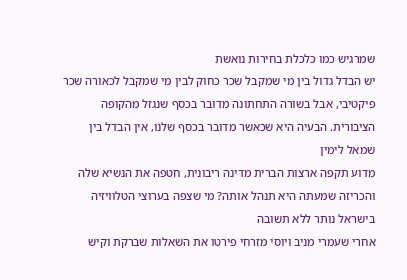שמרגיש כמו כלכלת בחירות נואשת
יש הבדל גדול בין מי שמקבל שכר כחוק לבין מי שמקבל לכאורה שכר פיקטיבי, אבל בשורה התחתונה מדובר בכסף שנגזל מהקופה הציבורית. הבעיה היא שכאשר מדובר בכסף שלנו, אין הבדל בין שמאל לימין
מדוע תקפה ארצות הברית מדינה ריבונית, חטפה את הנשיא שלה והכריזה שמעתה היא תנהל אותה? מי שצפה בערוצי הטלוויזיה בישראל נותר ללא תשובה
אחרי שעמרי מניב ויוסי מזרחי פירטו את השאלות שברקת וקיש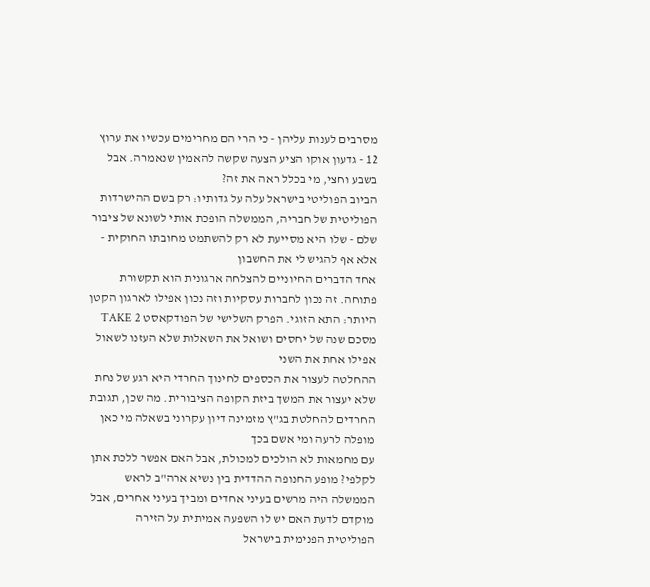מסרבים לענות עליהן - כי הרי הם מחרימים עכשיו את ערוץ 12 - גדעון אוקו הציע הצעה שקשה להאמין שנאמרה. אבל בשבע וחצי, מי בכלל ראה את זה?
הביוב הפוליטי בישראל עלה על גדותיו: רק בשם ההישרדות הפוליטית של חבריה, הממשלה הופכת אותי לשונא של ציבור שלם - שלו היא מסייעת לא רק להשתמט מחובתו החוקית - אלא אף להגיש לי את החשבון
אחד הדברים החיוניים להצלחה ארגונית הוא תקשורת פתוחה. זה נכון לחברות עסקיות וזה נכון אפילו לארגון הקטן היותר: התא הזוגי. הפרק השלישי של הפודקאסט TAKE 2 מסכם שנה של יחסים ושואל את השאלות שלא העזנו לשאול אפילו אחת את השני
ההחלטה לעצור את הכספים לחינוך החרדי היא רגע של נחת שלא יעצור את המשך ביזת הקופה הציבורית. מה שכן, תגובת החרדים להחלטת בג"ץ מזמינה דיון עקרוני בשאלה מי כאן מופלה לרעה ומי אשם בכך
עם מחמאות לא הולכים למכולת, אבל האם אפשר ללכת אתן לקלפי? מופע החנופה ההדדית בין נשיא ארה"ב לראש הממשלה היה מרשים בעיני אחדים ומביך בעיני אחרים, אבל מוקדם לדעת האם יש לו השפעה אמיתית על הזירה הפוליטית הפנימית בישראל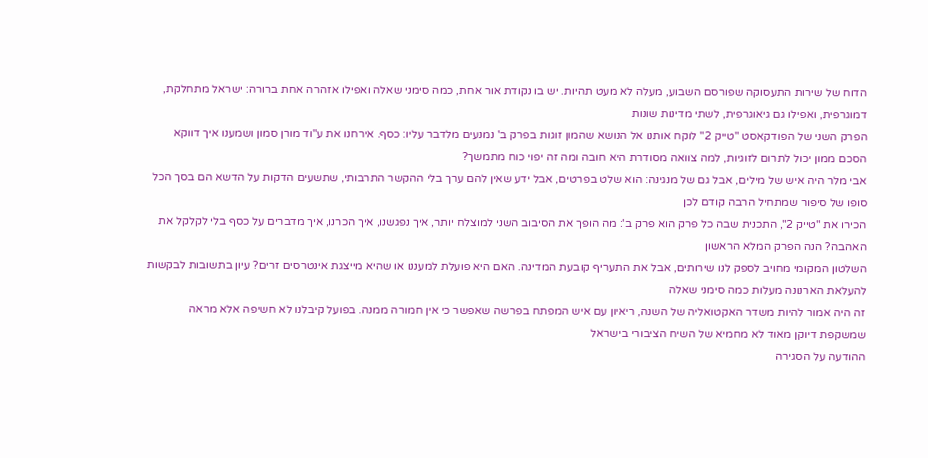הדוח של שירות התעסוקה שפורסם השבוע, מעלה לא מעט תהיות. יש בו נקודת אור אחת, כמה סימני שאלה ואפילו אזהרה אחת ברורה: ישראל מתחלקת, דמוגרפית, ואפילו גם גיאוגרפית, לשתי מדינות שונות
הפרק השני של הפודקאסט "טייק 2" לוקח אותנו אל הנושא שהמון זוגות בפרק ב' נמנעים מלדבר עליו: כסף. אירחנו את ע"וד מורן סמון ושמענו איך דווקא הסכם ממון יכול לתרום לזוגיות, למה צוואה מסודרת היא חובה ומה זה יפוי כוח מתמשך?
אבי מלר היה איש של מילים, אבל גם של מנגינה: הוא שלט בפרטים, אבל ידע שאין להם ערך בלי ההקשר התרבותי, שתשעים הדקות על הדשא הם בסך הכל סופו של סיפור שמתחיל הרבה קודם לכן
הכירו את "טייק 2", התכנית שבה כל פרק הוא פרק ב': מה הופך את הסיבוב השני למוצלח יותר, איך נפגשנו, איך הכרנו, איך מדברים על כסף בלי לקלקל את האהבה? הנה הפרק המלא הראשון
השלטון המקומי מחויב לספק לנו שירותים, אבל את התעריף קובעת המדינה. האם היא פועלת למעננו או שהיא מייצגת אינטרסים זרים? עיון בתשובות לבקשות להעלאת הארנונה מעלות כמה סימני שאלה
זה היה אמור להיות משדר האקטואליה של השנה, ריאיון עם איש המפתח בפרשה שאפשר כי אין חמורה ממנה. בפועל קיבלנו לא חשיפה אלא מראה שמשקפת דיוקן מאוד לא מחמיא של השיח הציבורי בישראל
ההודעה על הסגירה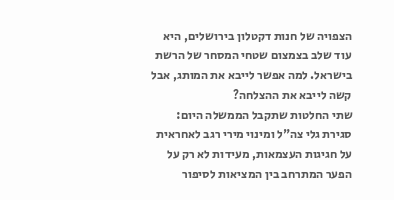הצפויה של חנות דקטלון בירושלים, היא עוד שלב בצמצום שטחי המסחר של הרשת בישראל. למה אפשר לייבא את המותג, אבל קשה לייבא את ההצלחה?
שתי החלטות שתקבל הממשלה היום: סגירת גלי צה"ל ומינוי מירי רגב לאחראית על חגיגות העצמאות, מעידות לא רק על הפער המתרחב בין המציאות לסיפור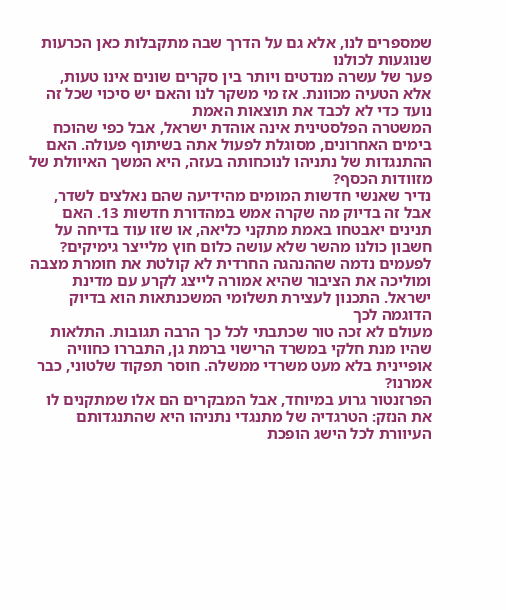שמספרים לנו, אלא גם על הדרך שבה מתקבלות כאן הכרעות שנוגעות לכולנו
פער של עשרה מנדטים ויותר בין סקרים שונים אינו טעות, אלא הטעיה מכוונת. אז מי משקר לנו והאם יש סיכוי שכל זה נועד כדי לא לכבד את תוצאות האמת
המשטרה הפלסטינית אינה אוהדת ישראל, אבל כפי שהוכח בימים האחרונים, מסוגלת לפעול אתה בשיתוף פעולה. האם ההתנגדות של נתניהו לנוכחותה בעזה, היא המשך האיוולת של מזוודות הכסף?
נדיר שאנשי חדשות המומים מהידיעה שהם נאלצים לשדר, אבל זה בדיוק מה שקרה אמש במהדורת חדשות 13. האם תנינים יאבטחו באמת מתקני כליאה, או שזו עוד בדיחה על חשבון כולנו מהשר שלא עושה כלום חוץ מלייצר גימיקים?
לפעמים נדמה שההנהגה החרדית לא קולטת את חומרת מצבה ומוליכה את הציבור שהיא אמורה לייצג לקרע עם מדינת ישראל. התכנון לעצירת תשלומי המשכנתאות הוא בדיוק הדוגמה לכך
מעולם לא זכה טור שכתבתי לכל כך הרבה תגובות. התלאות שהיו מנת חלקי במשרד הרישוי ברמת גן, התבררו כחוויה אופיינית בלא מעט משרדי ממשלה. חוסר תפקוד שלטוני, כבר אמרנו?
הפרזנטור גרוע במיוחד, אבל המבקרים הם אלו שמתקנים לו את הנזק: הטרגדיה של מתנגדי נתניהו היא שהתנגדותם העיוורת לכל הישג הופכת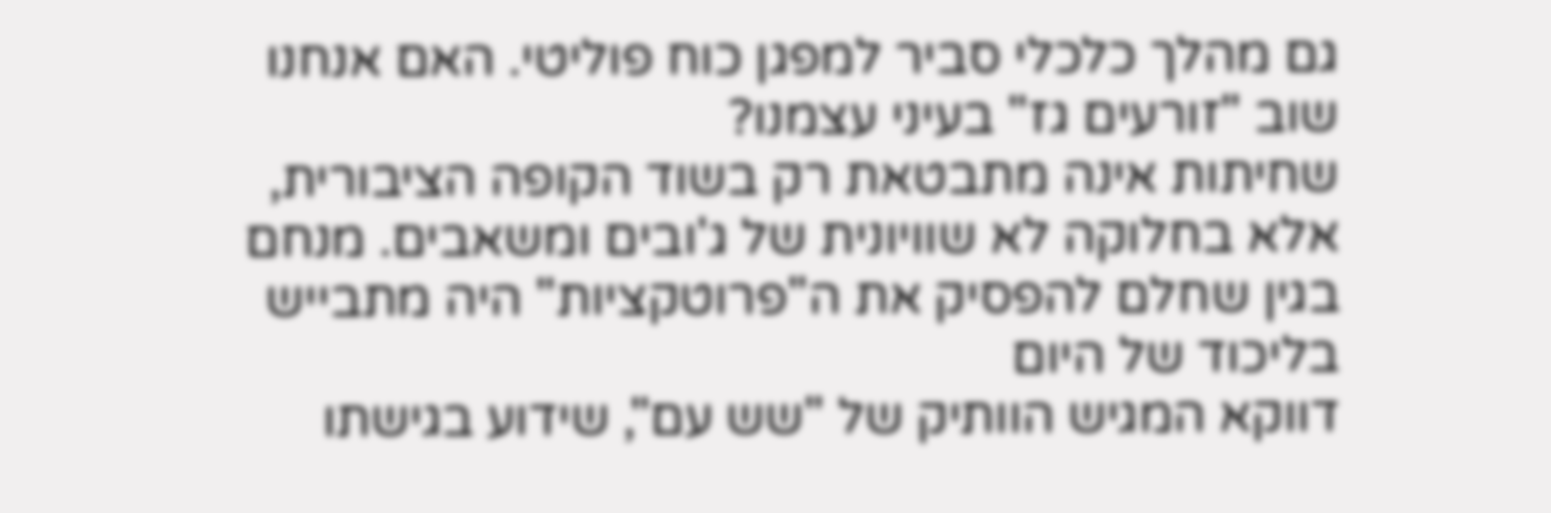גם מהלך כלכלי סביר למפגן כוח פוליטי. האם אנחנו שוב "זורעים גז" בעיני עצמנו?
שחיתות אינה מתבטאת רק בשוד הקופה הציבורית, אלא בחלוקה לא שוויונית של ג'ובים ומשאבים. מנחם בגין שחלם להפסיק את ה"פרוטקציות" היה מתבייש בליכוד של היום
דווקא המגיש הוותיק של "שש עם", שידוע בגישתו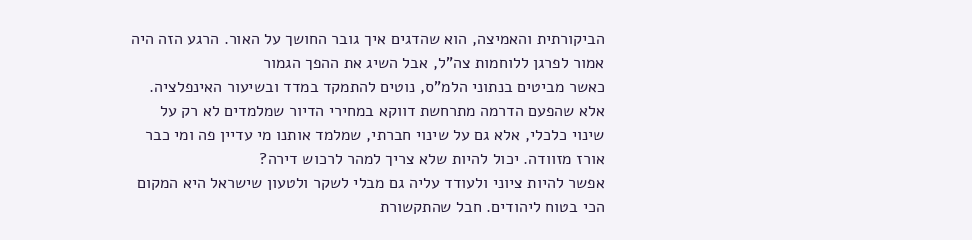הביקורתית והאמיצה, הוא שהדגים איך גובר החושך על האור. הרגע הזה היה אמור לפרגן ללוחמות צה"ל, אבל השיג את ההפך הגמור
כאשר מביטים בנתוני הלמ"ס, נוטים להתמקד במדד ובשיעור האינפלציה. אלא שהפעם הדרמה מתרחשת דווקא במחירי הדיור שמלמדים לא רק על שינוי כלכלי, אלא גם על שינוי חברתי, שמלמד אותנו מי עדיין פה ומי כבר אורז מזוודה. יכול להיות שלא צריך למהר לרכוש דירה?
אפשר להיות ציוני ולעודד עליה גם מבלי לשקר ולטעון שישראל היא המקום הכי בטוח ליהודים. חבל שהתקשורת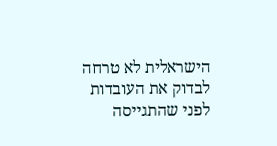הישראלית לא טרחה לבדוק את העובדות לפני שהתגייסה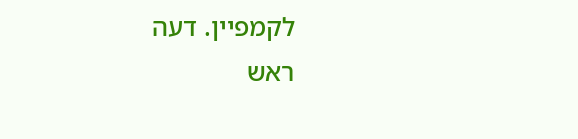לקמפיין. דעה
ראש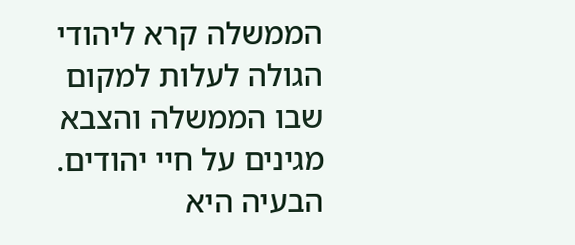הממשלה קרא ליהודי הגולה לעלות למקום שבו הממשלה והצבא מגינים על חיי יהודים. הבעיה היא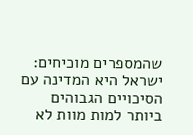שהמספרים מוכיחים: ישראל היא המדינה עם הסיכויים הגבוהים ביותר למות מוות לא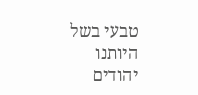טבעי בשל היותנו יהודים